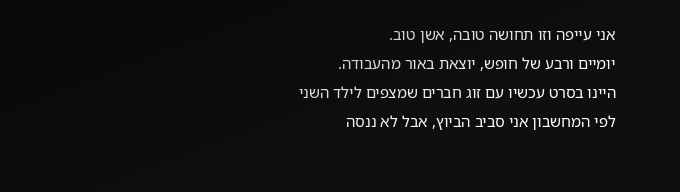אני עייפה וזו תחושה טובה, אשן טוב.
יומיים ורבע של חופש, יוצאת באור מהעבודה.
היינו בסרט עכשיו עם זוג חברים שמצפים לילד השני
לפי המחשבון אני סביב הביוץ, אבל לא ננסה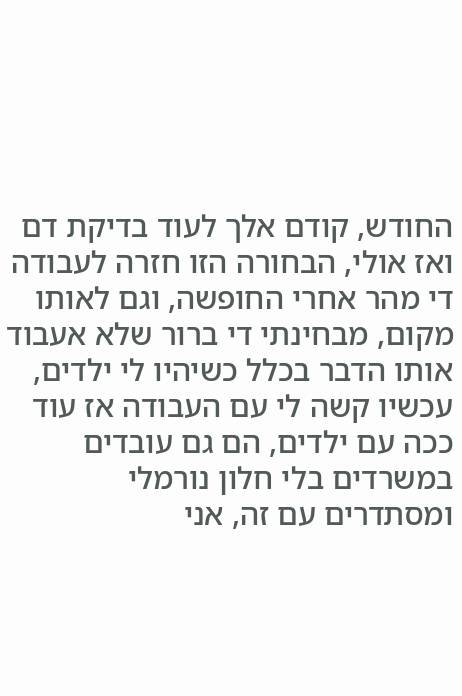החודש, קודם אלך לעוד בדיקת דם ואז אולי, הבחורה הזו חזרה לעבודה די מהר אחרי החופשה, וגם לאותו מקום, מבחינתי די ברור שלא אעבוד אותו הדבר בכלל כשיהיו לי ילדים, עכשיו קשה לי עם העבודה אז עוד ככה עם ילדים, הם גם עובדים במשרדים בלי חלון נורמלי ומסתדרים עם זה, אני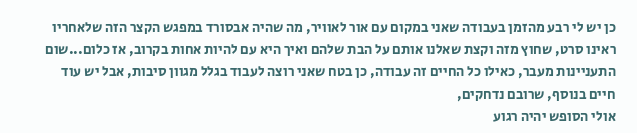כן יש לי רבע מהזמן בעבודה שאני במקום עם אור לאוויר, מה שהיה אבסורד במפגש הקצר הזה שלאחריו ראינו סרט, שחוץ מזה וקצת שאלנו אותם על הבת שלהם ואיך היא עם להיות אחות בקרוב, אז כלום...שום התעניינות מעבר, כאילו כל החיים זה עבודה, כן בטח שאני רוצה לעבוד בגלל מגוון סיבות, אבל יש עוד חיים בנוסף, שרובם נדחקים,
אולי הסופש יהיה רגוע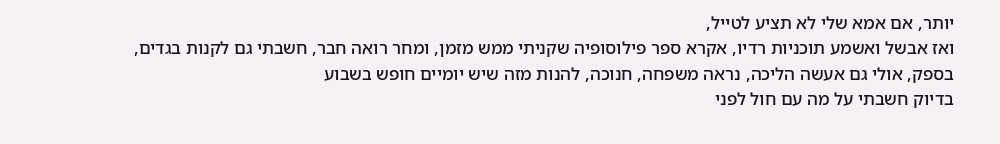יותר, אם אמא שלי לא תציע לטייל,
ואז אבשל ואשמע תוכניות רדיו, אקרא ספר פילוסופיה שקניתי ממש מזמן, ומחר רואה חבר, חשבתי גם לקנות בגדים, בספק, אולי גם אעשה הליכה, נראה משפחה, חנוכה, להנות מזה שיש יומיים חופש בשבוע
בדיוק חשבתי על מה עם חול לפני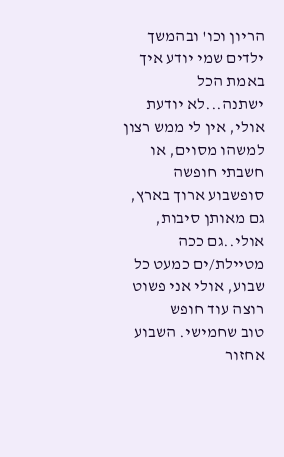הריון וכו' ובהמשך ילדים שמי יודע איך באמת הכל ישתנה...לא יודעת אולי, אין לי ממש רצון למשהו מסוים, או חשבתי חופשה סופשבוע ארוך בארץ, גם מאותן סיבות, אולי..גם ככה מטיילת/ים כמעט כל שבוע, אולי אני פשוט רוצה עוד חופש
טוב שחמישי. השבוע אחזור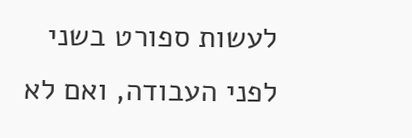לעשות ספורט בשני לפני העבודה, ואם לא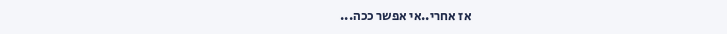אז אחרי..אי אפשר ככה...